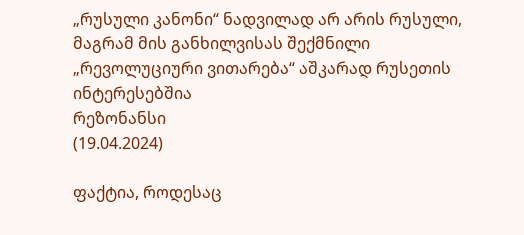„რუსული კანონი“ ნადვილად არ არის რუსული, მაგრამ მის განხილვისას შექმნილი „რევოლუციური ვითარება“ აშკარად რუსეთის ინტერესებშია
რეზონანსი
(19.04.2024)

ფაქტია, როდესაც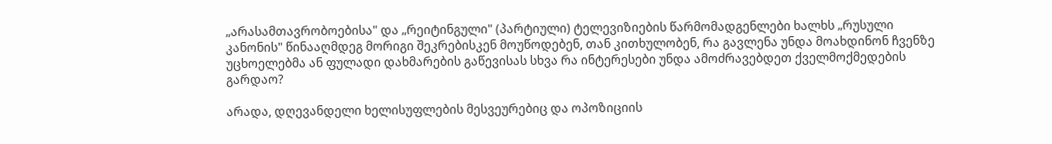„არასამთავრობოებისა" და „რეიტინგული" (პარტიული) ტელევიზიების წარმომადგენლები ხალხს „რუსული კანონის" წინააღმდეგ მორიგი შეკრებისკენ მოუწოდებენ, თან კითხულობენ, რა გავლენა უნდა მოახდინონ ჩვენზე უცხოელებმა ან ფულადი დახმარების გაწევისას სხვა რა ინტერესები უნდა ამოძრავებდეთ ქველმოქმედების გარდაო?

არადა, დღევანდელი ხელისუფლების მესვეურებიც და ოპოზიციის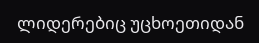ლიდერებიც უცხოეთიდან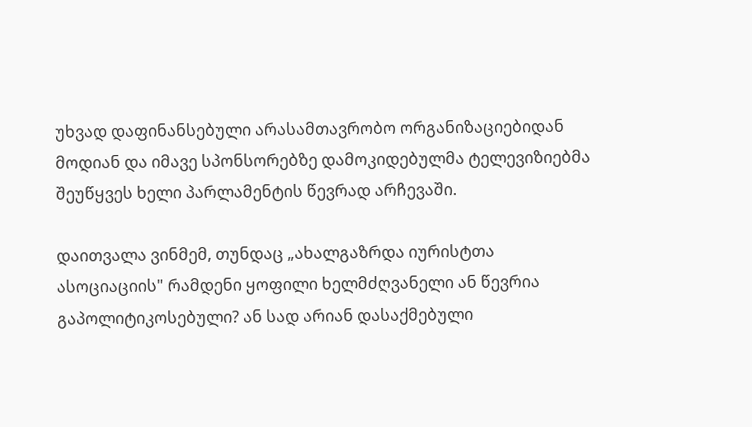უხვად დაფინანსებული არასამთავრობო ორგანიზაციებიდან მოდიან და იმავე სპონსორებზე დამოკიდებულმა ტელევიზიებმა შეუწყვეს ხელი პარლამენტის წევრად არჩევაში.

დაითვალა ვინმემ, თუნდაც „ახალგაზრდა იურისტთა ასოციაციის" რამდენი ყოფილი ხელმძღვანელი ან წევრია გაპოლიტიკოსებული? ან სად არიან დასაქმებული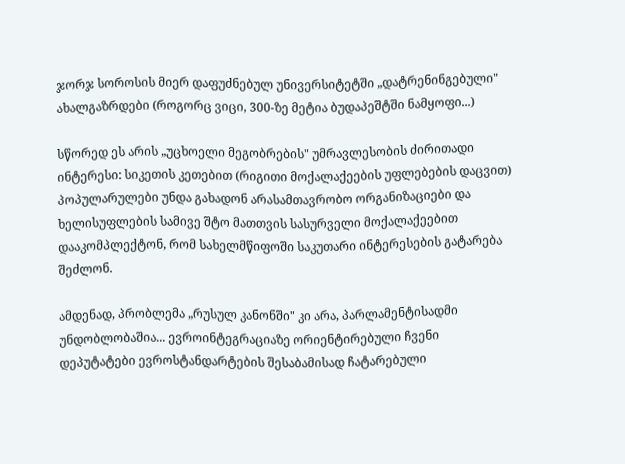ჯორჯ სოროსის მიერ დაფუძნებულ უნივერსიტეტში „დატრენინგებული" ახალგაზრდები (როგორც ვიცი, 300-ზე მეტია ბუდაპეშტში ნამყოფი...)

სწორედ ეს არის „უცხოელი მეგობრების" უმრავლესობის ძირითადი ინტერესი: სიკეთის კეთებით (რიგითი მოქალაქეების უფლებების დაცვით) პოპულარულები უნდა გახადონ არასამთავრობო ორგანიზაციები და ხელისუფლების სამივე შტო მათთვის სასურველი მოქალაქეებით დააკომპლექტონ, რომ სახელმწიფოში საკუთარი ინტერესების გატარება შეძლონ.

ამდენად, პრობლემა „რუსულ კანონში" კი არა, პარლამენტისადმი უნდობლობაშია... ევროინტეგრაციაზე ორიენტირებული ჩვენი დეპუტატები ევროსტანდარტების შესაბამისად ჩატარებული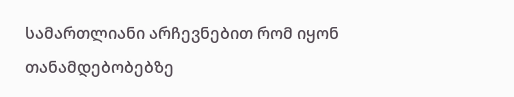სამართლიანი არჩევნებით რომ იყონ თანამდებობებზე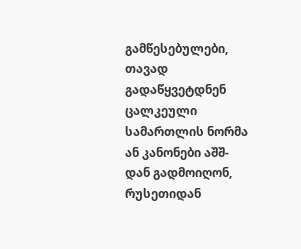გამწესებულები, თავად გადაწყვეტდნენ ცალკეული სამართლის ნორმა ან კანონები აშშ-დან გადმოიღონ, რუსეთიდან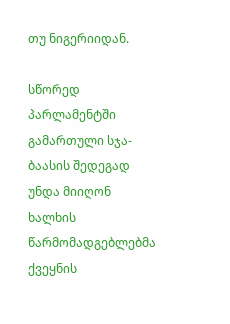თუ ნიგერიიდან.

სწორედ პარლამენტში გამართული სჯა-ბაასის შედეგად უნდა მიიღონ ხალხის წარმომადგებლებმა ქვეყნის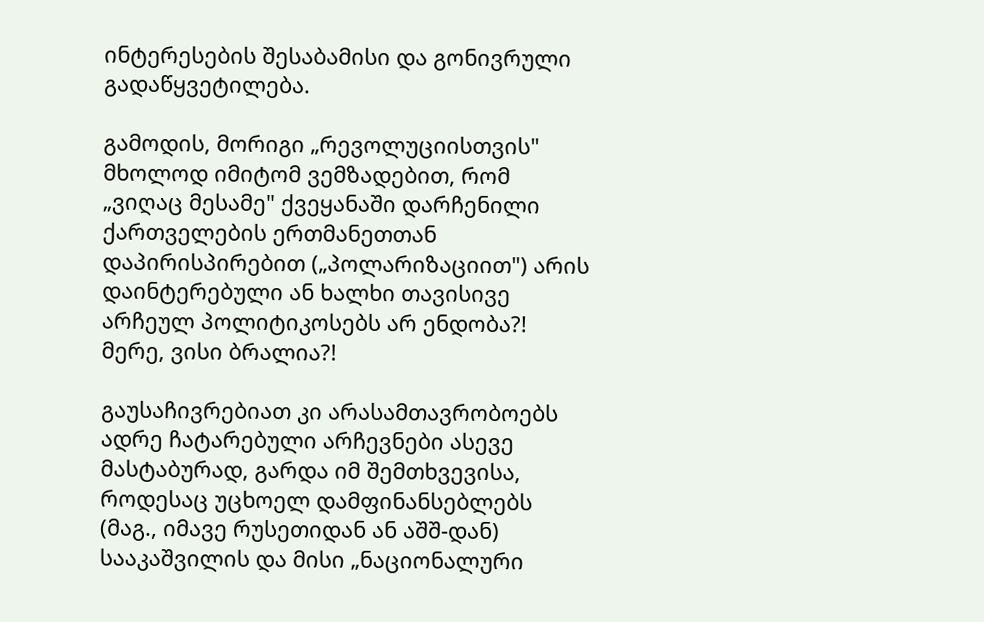ინტერესების შესაბამისი და გონივრული გადაწყვეტილება.

გამოდის, მორიგი „რევოლუციისთვის" მხოლოდ იმიტომ ვემზადებით, რომ „ვიღაც მესამე" ქვეყანაში დარჩენილი ქართველების ერთმანეთთან დაპირისპირებით („პოლარიზაციით") არის დაინტერებული ან ხალხი თავისივე არჩეულ პოლიტიკოსებს არ ენდობა?! მერე, ვისი ბრალია?!

გაუსაჩივრებიათ კი არასამთავრობოებს ადრე ჩატარებული არჩევნები ასევე მასტაბურად, გარდა იმ შემთხვევისა, როდესაც უცხოელ დამფინანსებლებს (მაგ., იმავე რუსეთიდან ან აშშ-დან) სააკაშვილის და მისი „ნაციონალური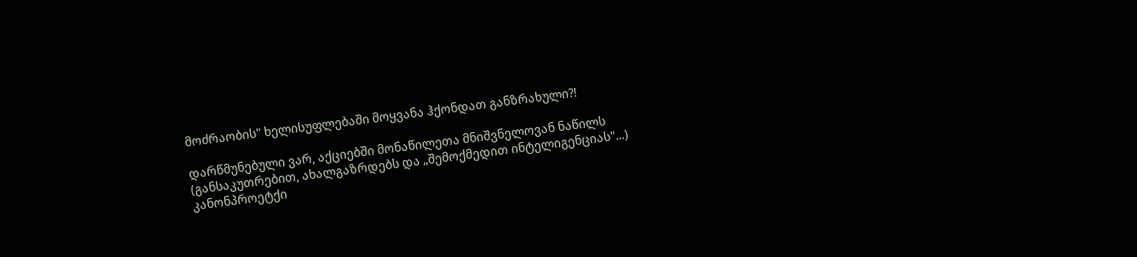მოძრაობის" ხელისუფლებაში მოყვანა ჰქონდათ განზრახული?!

დარწმუნებული ვარ, აქციებში მონაწილეთა მნიშვნელოვან ნაწილს (განსაკუთრებით, ახალგაზრდებს და „შემოქმედით ინტელიგენციას"...) კანონპროეტქი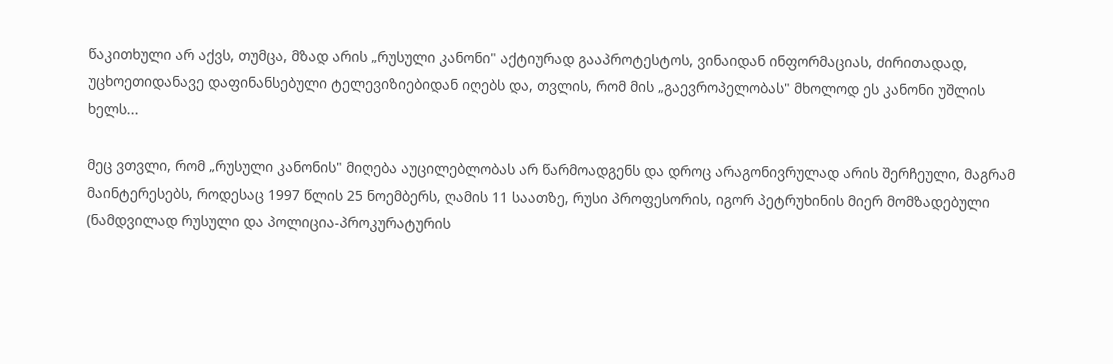წაკითხული არ აქვს, თუმცა, მზად არის „რუსული კანონი" აქტიურად გააპროტესტოს, ვინაიდან ინფორმაციას, ძირითადად, უცხოეთიდანავე დაფინანსებული ტელევიზიებიდან იღებს და, თვლის, რომ მის „გაევროპელობას" მხოლოდ ეს კანონი უშლის ხელს...

მეც ვთვლი, რომ „რუსული კანონის" მიღება აუცილებლობას არ წარმოადგენს და დროც არაგონივრულად არის შერჩეული, მაგრამ მაინტერესებს, როდესაც 1997 წლის 25 ნოემბერს, ღამის 11 საათზე, რუსი პროფესორის, იგორ პეტრუხინის მიერ მომზადებული (ნამდვილად რუსული და პოლიცია-პროკურატურის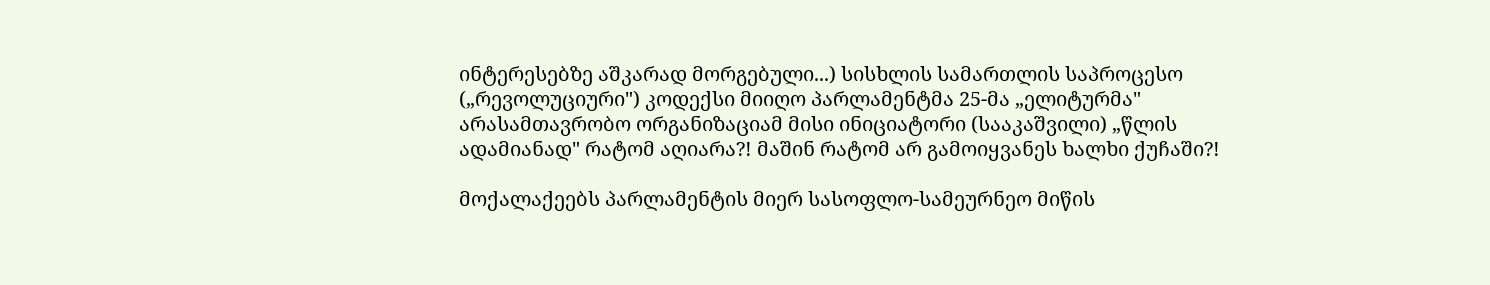ინტერესებზე აშკარად მორგებული...) სისხლის სამართლის საპროცესო („რევოლუციური") კოდექსი მიიღო პარლამენტმა 25-მა „ელიტურმა" არასამთავრობო ორგანიზაციამ მისი ინიციატორი (სააკაშვილი) „წლის ადამიანად" რატომ აღიარა?! მაშინ რატომ არ გამოიყვანეს ხალხი ქუჩაში?!

მოქალაქეებს პარლამენტის მიერ სასოფლო-სამეურნეო მიწის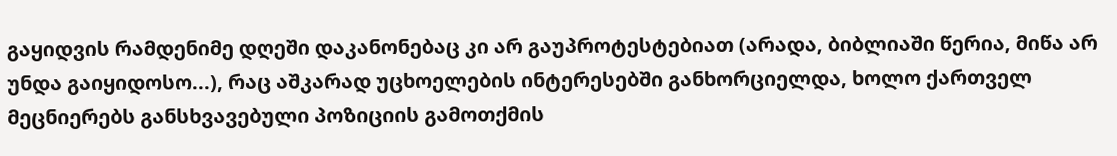გაყიდვის რამდენიმე დღეში დაკანონებაც კი არ გაუპროტესტებიათ (არადა, ბიბლიაში წერია, მიწა არ უნდა გაიყიდოსო...), რაც აშკარად უცხოელების ინტერესებში განხორციელდა, ხოლო ქართველ მეცნიერებს განსხვავებული პოზიციის გამოთქმის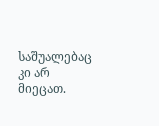საშუალებაც კი არ მიეცათ.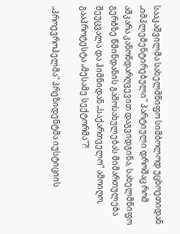სააკაშვილმა სახელმწიფო სიმბოლოდ უცხოეთიდან „იმპლემენტირებული" პარტიული დროშაც რომ აშკარა კანონდარღვევით დაგვიდგინა, სახელმწიფო გერბზე წმინდანის გამოსახულებას მიმართულება შეუცვალა და ჰიმნიდან „საქართველო" ამოიღო, გააპროტესტა „მესამე სექტორმა"?!

„პროევროპელმა" პრეზიდენტმა იუსტიციის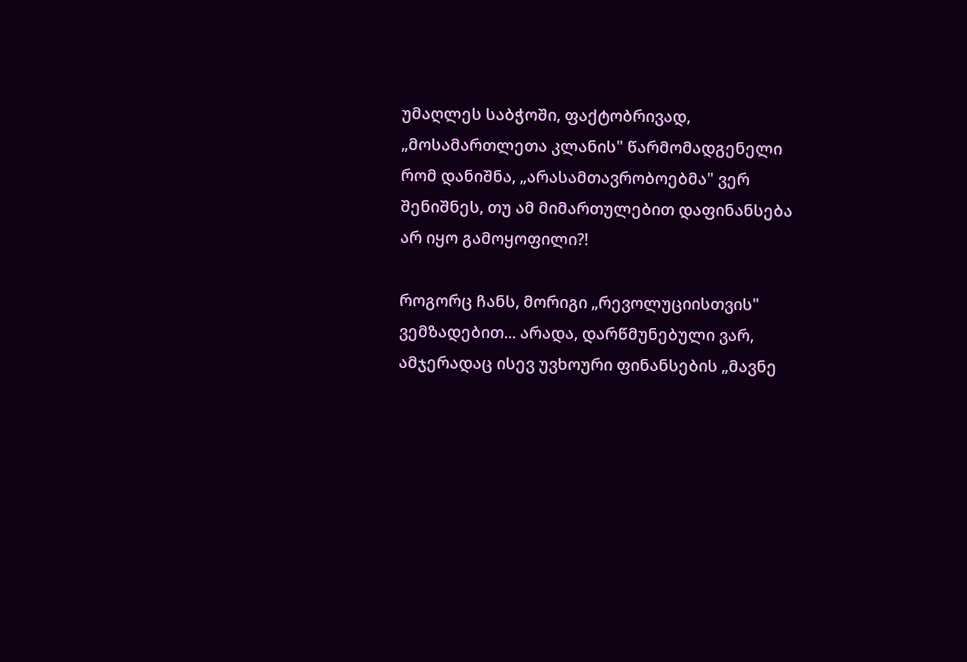უმაღლეს საბჭოში, ფაქტობრივად, „მოსამართლეთა კლანის" წარმომადგენელი რომ დანიშნა, „არასამთავრობოებმა" ვერ შენიშნეს, თუ ამ მიმართულებით დაფინანსება არ იყო გამოყოფილი?!

როგორც ჩანს, მორიგი „რევოლუციისთვის" ვემზადებით... არადა, დარწმუნებული ვარ, ამჯერადაც ისევ უვხოური ფინანსების „მავნე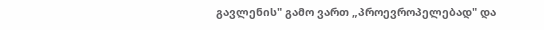გავლენის" გამო ვართ „პროევროპელებად" და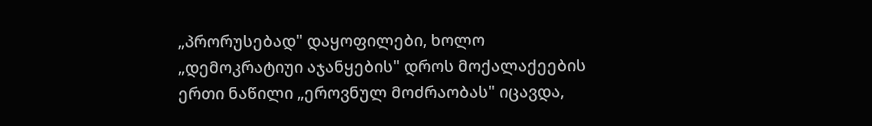„პრორუსებად" დაყოფილები, ხოლო „დემოკრატიუი აჯანყების" დროს მოქალაქეების ერთი ნაწილი „ეროვნულ მოძრაობას" იცავდა,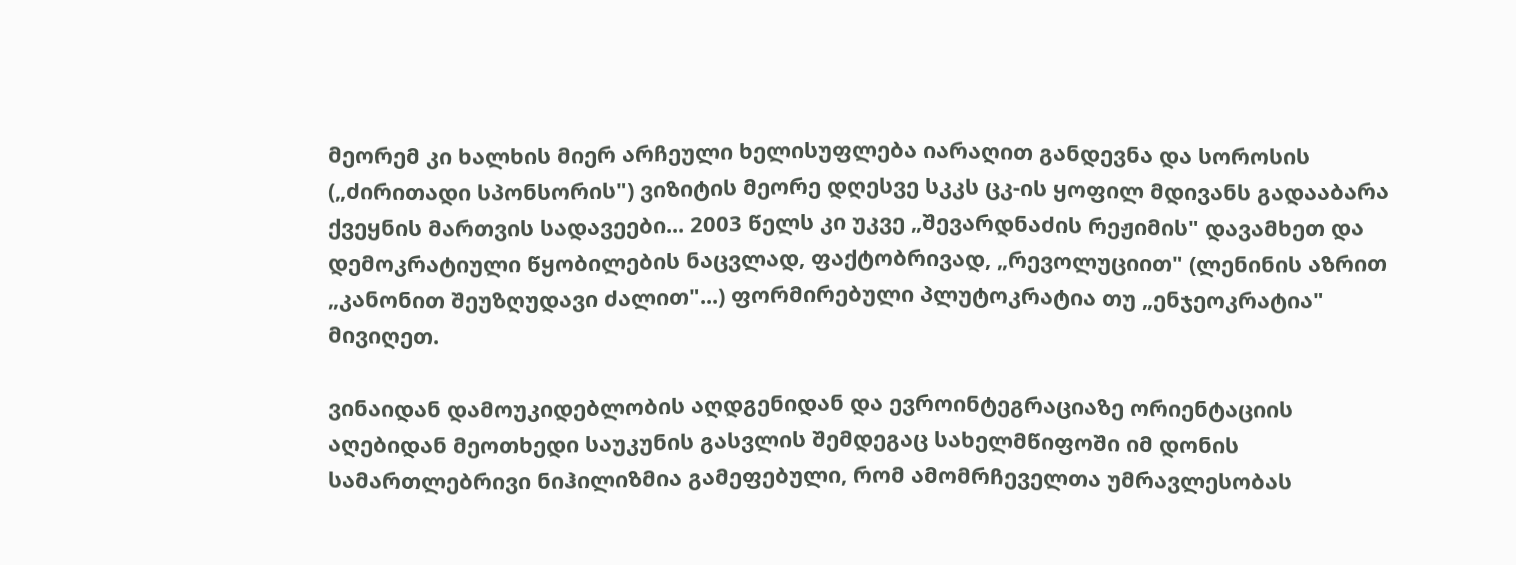მეორემ კი ხალხის მიერ არჩეული ხელისუფლება იარაღით განდევნა და სოროსის („ძირითადი სპონსორის") ვიზიტის მეორე დღესვე სკკს ცკ-ის ყოფილ მდივანს გადააბარა ქვეყნის მართვის სადავეები... 2003 წელს კი უკვე „შევარდნაძის რეჟიმის" დავამხეთ და დემოკრატიული წყობილების ნაცვლად, ფაქტობრივად, „რევოლუციით" (ლენინის აზრით „კანონით შეუზღუდავი ძალით"...) ფორმირებული პლუტოკრატია თუ „ენჯეოკრატია" მივიღეთ.

ვინაიდან დამოუკიდებლობის აღდგენიდან და ევროინტეგრაციაზე ორიენტაციის აღებიდან მეოთხედი საუკუნის გასვლის შემდეგაც სახელმწიფოში იმ დონის სამართლებრივი ნიჰილიზმია გამეფებული, რომ ამომრჩეველთა უმრავლესობას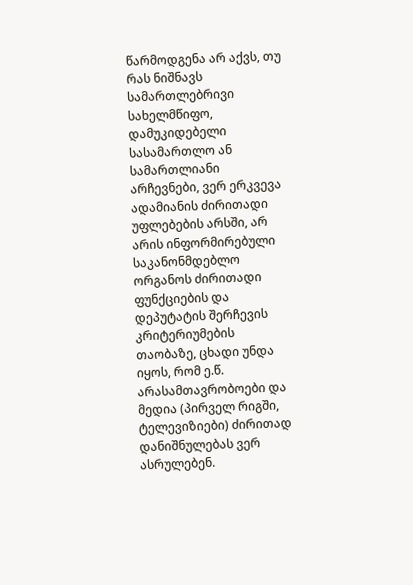წარმოდგენა არ აქვს, თუ რას ნიშნავს სამართლებრივი სახელმწიფო, დამუკიდებელი სასამართლო ან სამართლიანი არჩევნები, ვერ ერკვევა ადამიანის ძირითადი უფლებების არსში, არ არის ინფორმირებული საკანონმდებლო ორგანოს ძირითადი ფუნქციების და დეპუტატის შერჩევის კრიტერიუმების თაობაზე, ცხადი უნდა იყოს, რომ ე.წ. არასამთავრობოები და მედია (პირველ რიგში, ტელევიზიები) ძირითად დანიშნულებას ვერ ასრულებენ.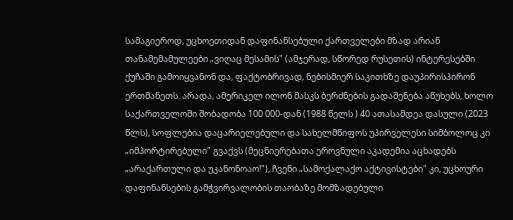სამაგიეროდ, უცხოეთიდან დაფინანსებული ქართველები მზად არიან თანამემამულეები „ვიღაც მესამის" (ამჯერად, სწორედ რუსეთის) ინტერესებში ქუჩაში გამოიყვანონ და, ფაქტობრივად, ნებისმიერ საკითხზე დაუპირისპირონ ერთმანეთს. არადა, ამერიკელ ილონ მასკს ბერძნების გადაშენება აწუხებს, ხოლო საქართველოში შობადობა 100 000-დან (1988 წელს ) 40 ათასამდეა დასული (2023 წლს), სოფლებია დაცარიელებული და სახელმწიფოს უპირველესი სიმბოლოც კი „იმპორტირებული" გვაქვს (მეცნიერებათა ეროვნული აკადემია აცხადებს „არაქართული და უკანონოაო!"), ჩვენი „სამოქალაქო აქტივისტები" კი, უცხოური დაფინანსების გამჭვირვალობის თაობაზე მომზადებული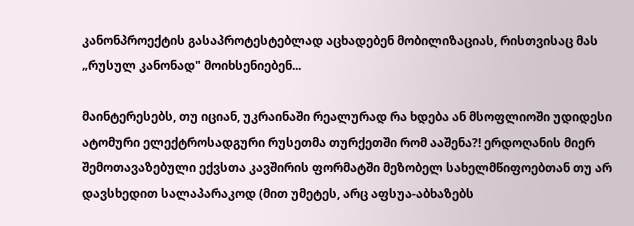კანონპროექტის გასაპროტესტებლად აცხადებენ მობილიზაციას, რისთვისაც მას „რუსულ კანონად" მოიხსენიებენ...

მაინტერესებს, თუ იციან, უკრაინაში რეალურად რა ხდება ან მსოფლიოში უდიდესი ატომური ელექტროსადგური რუსეთმა თურქეთში რომ ააშენა?! ერდოღანის მიერ შემოთავაზებული ექვსთა კავშირის ფორმატში მეზობელ სახელმწიფოებთან თუ არ დავსხედით სალაპარაკოდ (მით უმეტეს, არც აფსუა-აბხაზებს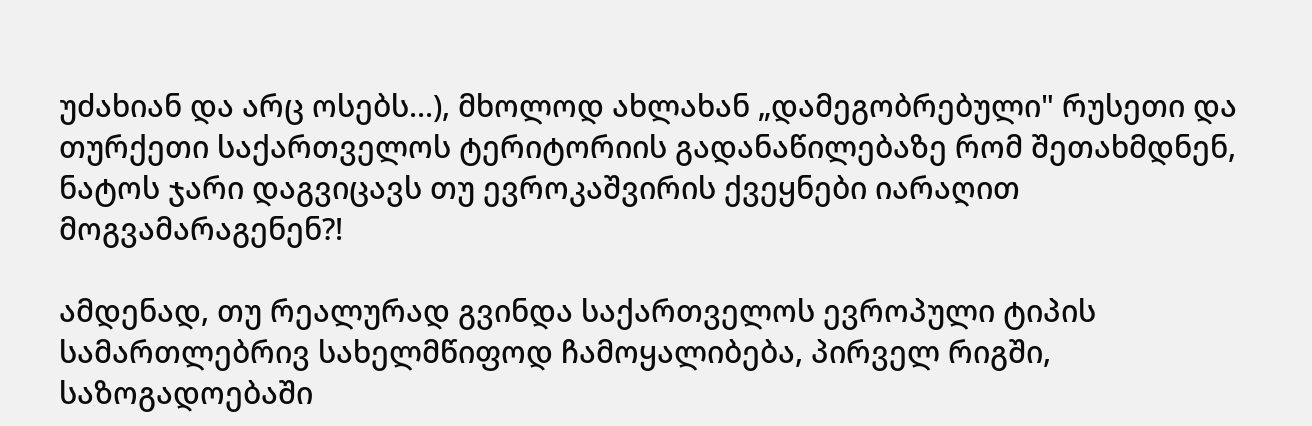უძახიან და არც ოსებს...), მხოლოდ ახლახან „დამეგობრებული" რუსეთი და თურქეთი საქართველოს ტერიტორიის გადანაწილებაზე რომ შეთახმდნენ, ნატოს ჯარი დაგვიცავს თუ ევროკაშვირის ქვეყნები იარაღით მოგვამარაგენენ?!

ამდენად, თუ რეალურად გვინდა საქართველოს ევროპული ტიპის სამართლებრივ სახელმწიფოდ ჩამოყალიბება, პირველ რიგში, საზოგადოებაში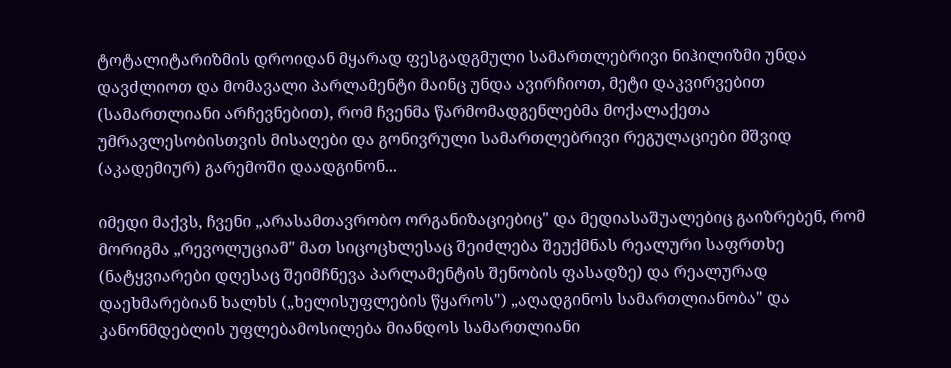ტოტალიტარიზმის დროიდან მყარად ფესგადგმული სამართლებრივი ნიჰილიზმი უნდა დავძლიოთ და მომავალი პარლამენტი მაინც უნდა ავირჩიოთ, მეტი დაკვირვებით (სამართლიანი არჩევნებით), რომ ჩვენმა წარმომადგენლებმა მოქალაქეთა უმრავლესობისთვის მისაღები და გონივრული სამართლებრივი რეგულაციები მშვიდ (აკადემიურ) გარემოში დაადგინონ...

იმედი მაქვს, ჩვენი „არასამთავრობო ორგანიზაციებიც" და მედიასაშუალებიც გაიზრებენ, რომ მორიგმა „რევოლუციამ" მათ სიცოცხლესაც შეიძლება შეუქმნას რეალური საფრთხე (ნატყვიარები დღესაც შეიმჩნევა პარლამენტის შენობის ფასადზე) და რეალურად დაეხმარებიან ხალხს („ხელისუფლების წყაროს") „აღადგინოს სამართლიანობა" და კანონმდებლის უფლებამოსილება მიანდოს სამართლიანი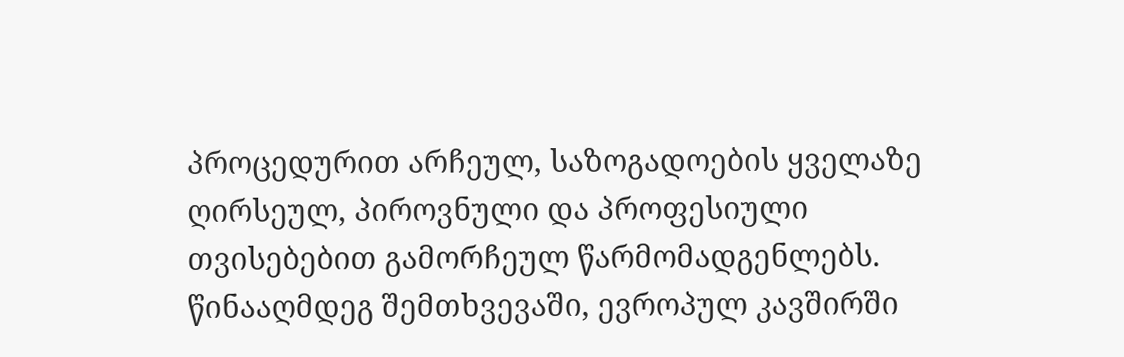პროცედურით არჩეულ, საზოგადოების ყველაზე ღირსეულ, პიროვნული და პროფესიული თვისებებით გამორჩეულ წარმომადგენლებს. წინააღმდეგ შემთხვევაში, ევროპულ კავშირში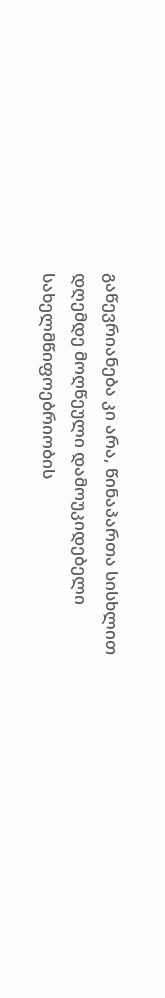გაწევრიანება კი არა, წინაპართა სისხლით დღემდე მოღწეული დამოუკიდებელი სახელმწიფოებრიობის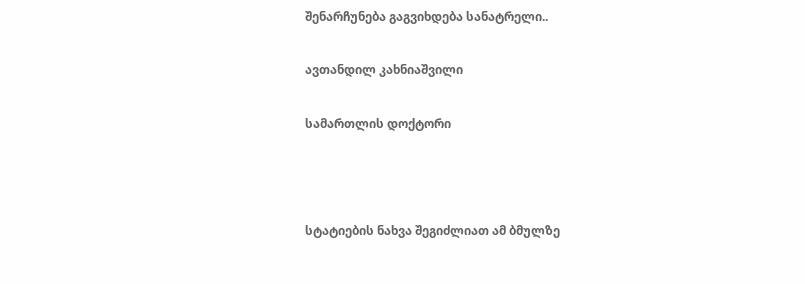შენარჩუნება გაგვიხდება სანატრელი..

ავთანდილ კახნიაშვილი

სამართლის დოქტორი



სტატიების ნახვა შეგიძლიათ ამ ბმულზე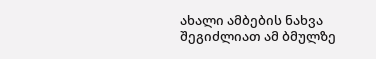ახალი ამბების ნახვა შეგიძლიათ ამ ბმულზე